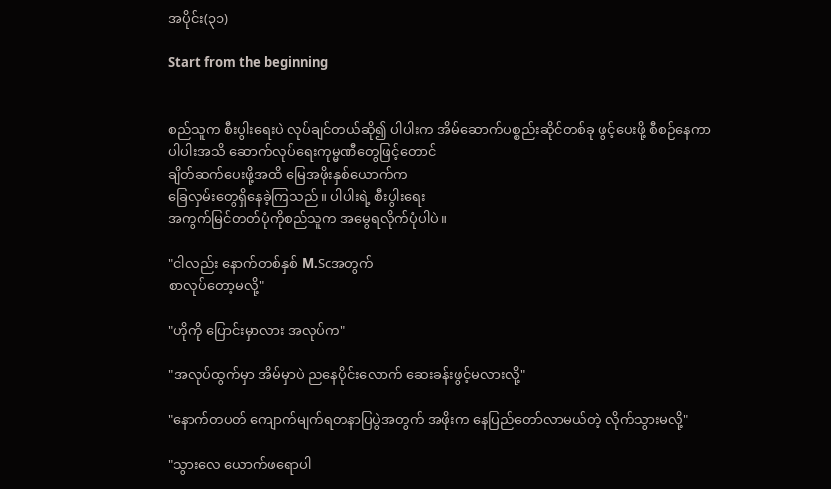အပိုင်း(၃၁)

Start from the beginning


စည်သူက စီးပွါးရေးပဲ လုပ်ချင်တယ်ဆို၍ ပါပါးက အိမ်ဆောက်ပစ္စည်းဆိုင်တစ်ခု ဖွင့်ပေးဖို့ စီစဉ်နေကာ
ပါပါးအသိ ဆောက်လုပ်ရေးကုမ္မဏီတွေဖြင့်တောင်
ချိတ်ဆက်ပေးဖို့အထိ မြေအဖိုးနှစ်ယောက်က
ခြေလှမ်းတွေရှိနေခဲ့ကြသည်။ ပါပါးရဲ့ စီးပွါးရေး
အကွက်မြင်တတ်ပုံကိုစည်သူက အမွေရလိုက်ပုံပါပဲ။

"ငါလည်း နောက်တစ်နှစ် M.Scအတွက်
စာလုပ်တော့မလို့"

"ဟိုကို ပြောင်းမှာလား အလုပ်က"

"အလုပ်ထွက်မှာ အိမ်မှာပဲ ညနေပိုင်းလောက် ဆေးခန်းဖွင့်မလားလို့"

"နောက်တပတ် ကျောက်မျက်ရတနာပြပွဲအတွက် အဖိုးက နေပြည်တော်လာမယ်တဲ့ လိုက်သွားမလို့"

"သွားလေ ယောက်ဖရောပါ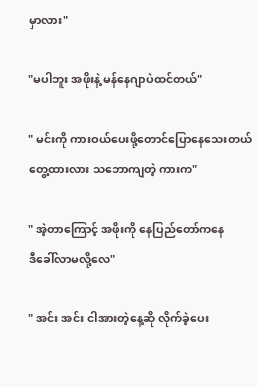မှာလား"

"မပါဘူး အဖိုးနဲ့ မန်နေဂျာပဲထင်တယ်"

" မင်းကို ကားဝယ်ပေးဖို့တောင်ပြောနေသေးတယ်
တွေ့ထားလား သဘောကျတဲ့ ကားက"

" အဲ့တာကြောင့် အဖိုးကို နေပြည်တော်ကနေ
ဒီခေါ်လာမလို့လေ"

" အင်း အင်း ငါအားတဲ့နေ့ဆို လိုက်ခဲ့ပေး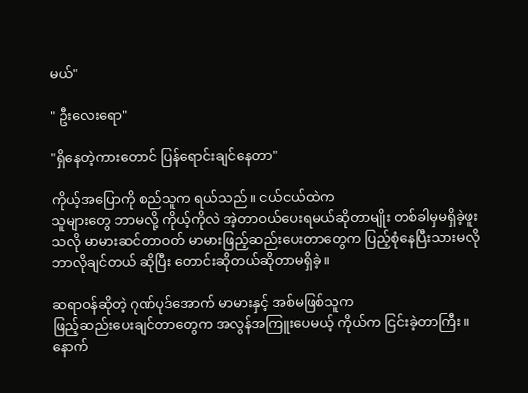မယ်"

" ဦးလေးရော"

"ရှိနေတဲ့ကားတောင် ပြန်ရောင်းချင်နေတာ"

ကိုယ့်အပြောကို စည်သူက ရယ်သည်။ ငယ်ငယ်ထဲက
သူများတွေ ဘာမလို့ ကိုယ့်ကိုလဲ အဲ့တာဝယ်ပေးရမယ်ဆိုတာမျိုး တစ်ခါမှမရှိခဲ့ဖူးသလို မာမားဆင်တာဝတ် မာမားဖြည့်ဆည်းပေးတာတွေက ပြည့်စုံနေပြီးသားမလို ဘာလိုချင်တယ် ဆိုပြီး တောင်းဆိုတယ်ဆိုတာမရှိခဲ့။

ဆရာဝန်ဆိုတဲ့ ဂုဏ်ပုဒ်အောက် မာမားနှင့် အစ်မဖြစ်သူက
ဖြည့်ဆည်းပေးချင်တာတွေက အလွန်အကြူးပေမယ့် ကိုယ်က ငြင်းခဲ့တာကြီး။ နောက်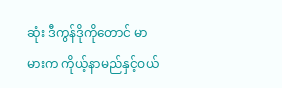ဆုံး ဒီကွန်ဒိုကိုတောင် မာမားက ကိုယ့်နာမည်နှင့်ဝယ်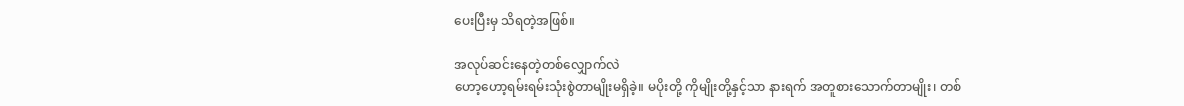ပေးပြီးမှ သိရတဲ့အဖြစ်။

အလုပ်ဆင်းနေတဲ့တစ်လျှောက်လဲ
ဟော့ဟော့ရမ်းရမ်းသုံးစွဲတာမျိုးမရှိခဲ့။ မပိုးတို့ ကိုမျိုးတို့နှင့်သာ နားရက် အတူစားသောက်တာမျိုး၊ တစ်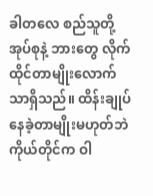ခါတလေ စည်သူတို့အုပ်စုနဲ့ ဘားတွေ လိုက်ထိုင်တာမျိုးလောက်သာရှိသည်။ ထိန်းချုပ်နေခဲ့တာမျိုးမဟုတ်ဘဲ ကိုယ်တိုင်က ဝါ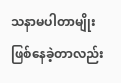သနာမပါတာမျိုးဖြစ်နေခဲ့တာလည်း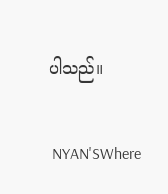ပါသည်။

 NYAN'SWhere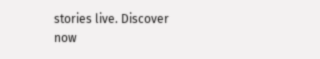stories live. Discover now